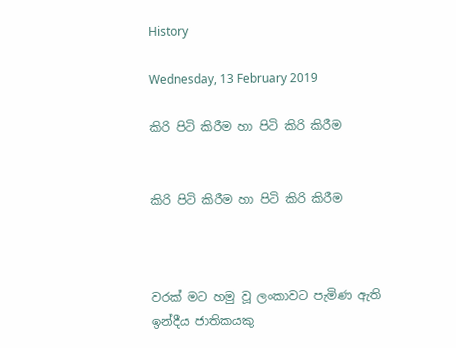History

Wednesday, 13 February 2019

කිරි පිටි කිරීම හා පිටි කිරි කිරීම


කිරි පිටි කිරීම හා පිටි කිරි කිරීම



වරක් මට හමු වූ ලංකාවට පැමිණ ඇති ඉන්දීය ජාතිකයකු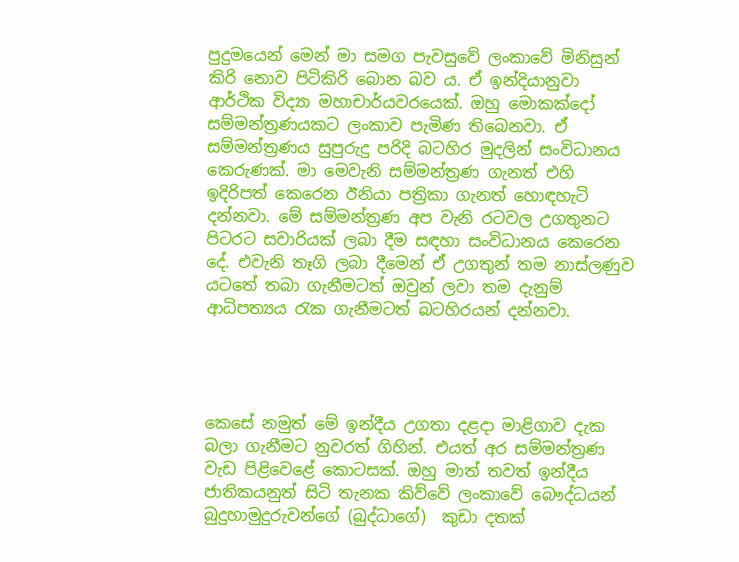පුදුමයෙන් මෙන් මා සමග පැවසුවේ ලංකාවේ මිනිසුන් කිරි නොව පිටිකිරි බොන බව ය. ඒ ඉන්දියානුවා ආර්ථික විද්‍යා මහාචාර්යවරයෙක්. ඔහු මොකක්දෝ සම්මන්ත්‍රණයකට ලංකාව පැමිණ තිබෙනවා. ඒ සම්මන්ත්‍රණය සුපුරුදු පරිදි බටහිර මුදලින් සංවිධානය කෙරුණක්. මා මෙවැනි සම්මන්ත්‍රණ ගැනත් එහි ඉදිරිපත් කෙරෙන ඊනියා පත්‍රිකා ගැනත් හොඳහැටි දන්නවා. මේ සම්මන්ත්‍රණ අප වැනි රටවල උගතුනට පිටරට සවාරියක් ලබා දීම සඳහා සංවිධානය කෙරෙන දේ. එවැනි තෑගි ලබා දීමෙන් ඒ උගතුන් තම නාස්ලණුව යටතේ තබා ගැනීමටත් ඔවුන් ලවා තම දැනුම් ආධිපත්‍යය රැක ගැනීමටත් බටහිරයන් දන්නවා.




කෙසේ නමුත් මේ ඉන්දීය උගතා දළදා මාළිගාව දැක බලා ගැනීමට නුවරත් ගිහින්. එයත් අර සම්මන්ත්‍රණ වැඩ පිළිවෙළේ කොටසක්. ඔහු මාත් තවත් ඉන්දීය ජාතිකයනුත් සිටි තැනක කිව්වේ ලංකාවේ බෞද්ධයන් බුදුහාමුදුරුවන්ගේ (බුද්ධාගේ)  කුඩා දතක්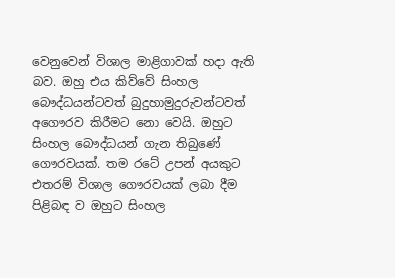වෙනුවෙන් විශාල මාළිගාවක් හදා ඇති බව. ඔහු එය කිව්වේ සිංහල බෞද්ධයන්ටවත් බුදුහාමුදුරුවන්ටවත් අගෞරව කිරීමට නො වෙයි. ඔහුට සිංහල බෞද්ධයන් ගැන තිබුණේ  ගෞරවයක්. තම රටේ උපන් අයකුට එතරම් විශාල ගෞරවයක් ලබා දීම පිළිබඳ ව ඔහුට සිංහල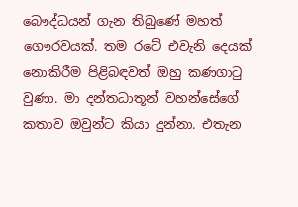බෞද්ධයන් ගැන තිබුණේ මහත් ගෞරවයක්. තම රටේ එවැනි දෙයක් නොකිරීම පිළිබඳවත් ඔහු කණගාටු වුණා. මා දන්තධාතූන් වහන්සේගේ කතාව ඔවුන්ට කියා දුන්නා. එතැන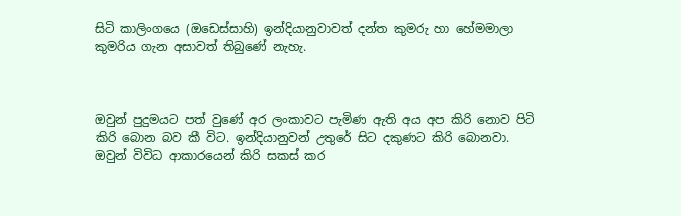සිටි කාලිංගයෙ (ඔඩෙස්සාහි) ඉන්දියානුවාවත් දන්ත කුමරු හා හේමමාලා කුමරිය ගැන අසාවත් තිබුණේ නැහැ.



ඔවුන් පුදුමයට පත් වුණේ අර ලංකාවට පැමිණ ඇති අය අප කිරි නොව පිටි කිරි බොන බව කී විට. ඉන්දියානුවන් උතුරේ සිට දකුණට කිරි බොනවා. ඔවුන් විවිධ ආකාරයෙන් කිරි සකස් කර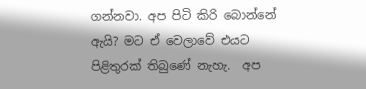ගන්නවා. අප පිටි කිරි බොන්නේ ඇයි? මට ඒ වෙලාවේ එයට පිළිතුරක් තිබුණේ නැහැ.  අප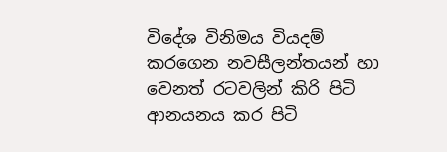විදේශ විනිමය වියදම් කරගෙන නවසීලන්තයන් හා වෙනත් රටවලින් කිරි පිටි ආනයනය කර පිටි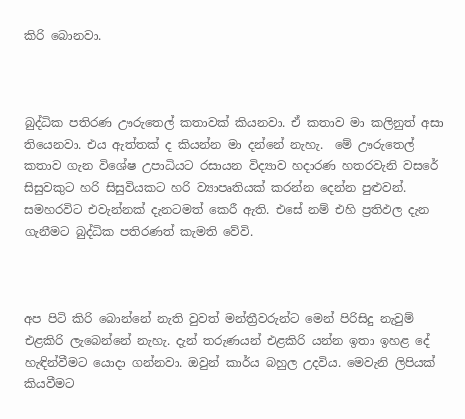කිරි බොනවා.



බුද්ධික පතිරණ ඌරුතෙල් කතාවක් කියනවා. ඒ කතාව මා කලිනුත් අසා තියෙනවා. එය ඇත්තක් ද කියන්න මා දන්නේ නැහැ.  මේ ඌරුතෙල් කතාව ගැන විශේෂ උපාධියට රසායන විද්‍යාව හදාරණ හතරවැනි වසරේ  සිසුවකුට හරි සිසුවියකට හරි ව්‍යාපෘතියක් කරන්න දෙන්න පුළුවන්. සමහරවිට එවැන්නක් දැනටමත් කෙරී ඇති. එසේ නම් එහි ප්‍රතිඵල දැන ගැනීමට බුද්ධික පතිරණත් කැමති වේවි.



අප පිටි කිරි බොන්නේ නැති වුවත් මන්ත්‍රීවරුන්ට මෙන් පිරිසිදු නැවුම් එළකිරි ලැබෙන්නේ නැහැ. දැන් තරුණයන් එළකිරි යන්න ඉතා ඉහළ දේ හැඳින්වීමට යොදා ගන්නවා. ඔවුන් කාර්ය බහුල උදවිය. මෙවැනි ලිපියක් කියවීමට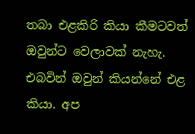තබා එළකිරි කියා කීමටවත් ඔවුන්ට වෙලාවක් නැහැ. එබවින් ඔවුන් කියන්නේ එළ කියා. අප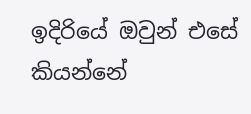ඉදිරියේ ඔවුන් එසේ කියන්නේ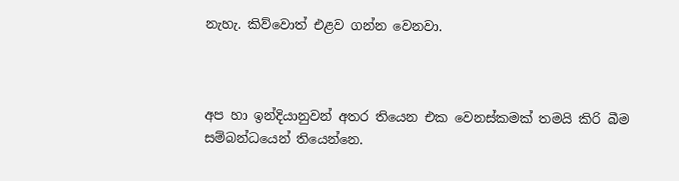නැහැ. කිව්වොත් එළව ගන්න වෙනවා.



අප හා ඉන්දියානුවන් අතර තියෙන එක වෙනස්කමක් තමයි කිරි බීම සම්බන්ධයෙන් තියෙන්නෙ.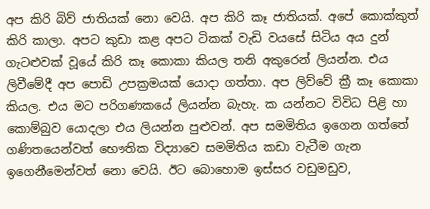අප කිරි බිව් ජාතියක් නො වෙයි. අප කිරි කෑ ජාතියක්. අපේ කොක්කුත් කිරි කාලා. අපට කුඩා කළ අපට ටිකක් වැඩි වයසේ සිටිය අය දුන් ගැටළුවක් වූයේ කිරි කෑ කොකා කියල තනි අකුරෙන් ලියන්න. එය ලිවීමේදී අප පොඩි උපක්‍රමයක් යොදා ගත්තා. අප ලිව්වේ ක්‍රී කෑ කොකා කියල. එය මට පරිගණකයේ ලියන්න බැහැ. ක යන්නට විවිධ පිළි හා කොම්බුව යොදලා එය ලියන්න පුළුවන්. අප සමමිතිය ඉගෙන ගත්තේ ගණිතයෙන්වත් භෞතික විද්‍යාවෙ සමමිතිය කඩා වැටීම ගැන ඉගෙනීමෙන්වත් නො වෙයි. ඊට බොහොම ඉස්සර වඩුමඩුව,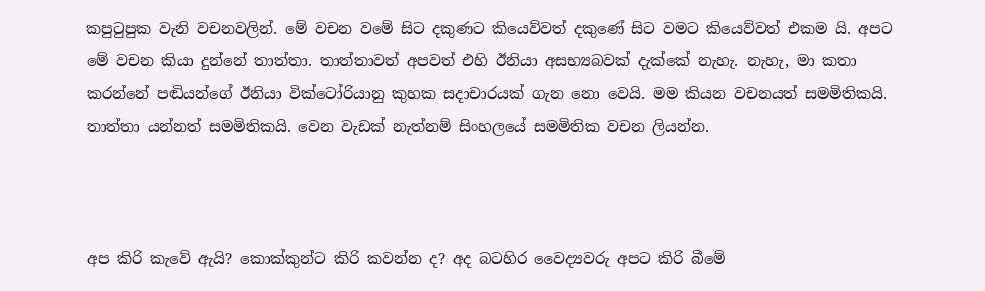කපුටුපුක වැනි වචනවලින්. මේ වචන වමේ සිට දකුණට කියෙව්වත් දකුණේ සිට වමට කියෙව්වත් එකම යි. අපට මේ වචන කියා දුන්නේ තාත්තා. තාත්තාවත් අපවත් එහි ඊනියා අසභ්‍යබවක් දැක්කේ නැහැ. නැහැ, මා කතා කරන්නේ පඬියන්ගේ ඊනියා වික්ටෝරියානු කුහක සදාචාරයක් ගැන නො වෙයි. මම කියන වචනයත් සමමිතිකයි. තාත්තා යන්නත් සමමිතිකයි. වෙන වැඩක් නැත්නම් සිංහලයේ සමමිතික වචන ලියන්න.



අප කිරි කැවේ ඇයි? කොක්කුන්ට කිරි කවන්න ද? අද බටහිර වෛද්‍යවරු අපට කිරි බීමේ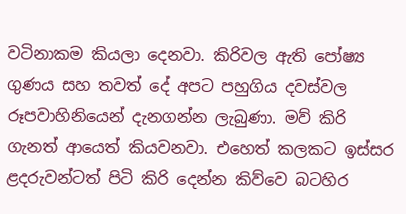වටිනාකම කියලා දෙනවා. කිරිවල ඇති පෝෂ්‍ය ගුණය සහ තවත් දේ අපට පහුගිය දවස්වල රූපවාහිනියෙන් දැනගන්න ලැබුණා. මව් කිරි ගැනත් ආයෙත් කියවනවා. එහෙත් කලකට ඉස්සර ළදරුවන්ටත් පිටි කිරි දෙන්න කිව්වෙ බටහිර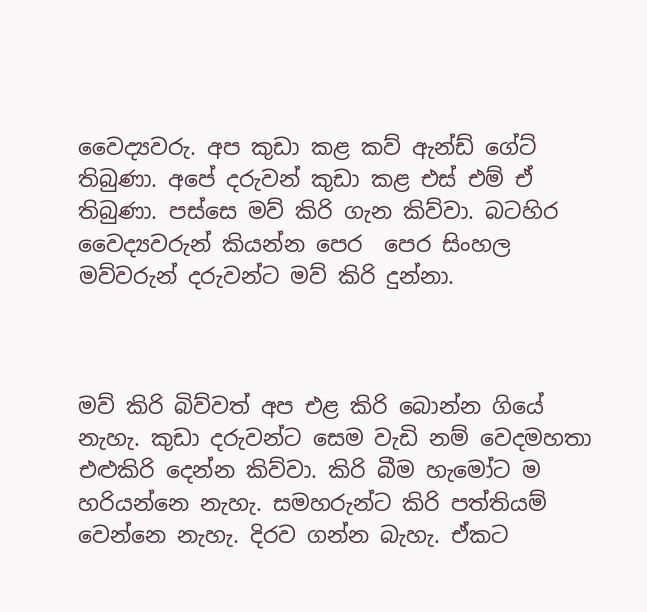වෛද්‍යවරු. අප කුඩා කළ කව් ඇන්ඩ් ගේට් තිබුණා. අපේ දරුවන් කුඩා කළ එස් එම් ඒ තිබුණා. පස්සෙ මව් කිරි ගැන කිව්වා. බටහිර වෛද්‍යවරුන් කියන්න පෙර  පෙර සිංහල මව්වරුන් දරුවන්ට මව් කිරි දුන්නා.



මව් කිරි බිව්වත් අප එළ කිරි බොන්න ගියේ නැහැ. කුඩා දරුවන්ට සෙම වැඩි නම් වෙදමහතා එළුකිරි දෙන්න කිව්වා. කිරි බීම හැමෝට ම හරියන්නෙ නැහැ. සමහරුන්ට කිරි පත්තියම් වෙන්නෙ නැහැ. දිරව ගන්න බැහැ. ඒකට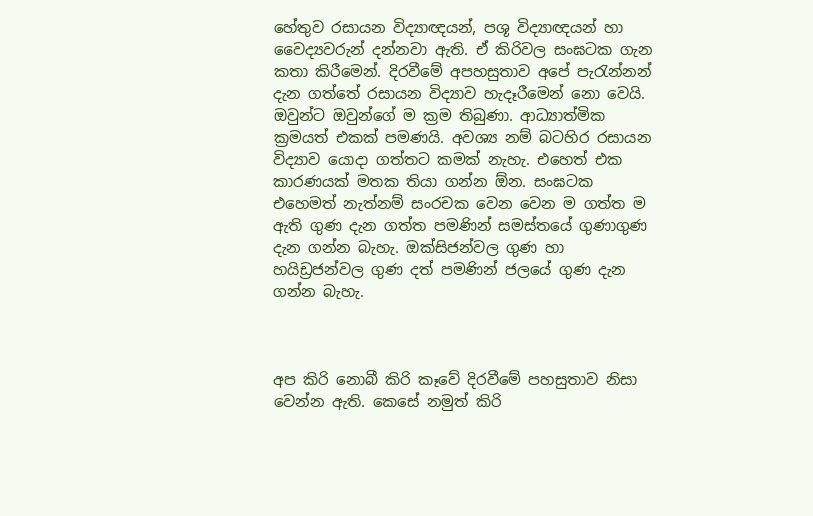හේතුව රසායන විද්‍යාඥයන්, පශූ විද්‍යාඥයන් හා වෛද්‍යවරුන් දන්නවා ඇති. ඒ කිරිවල සංඝටක ගැන කතා කිරීමෙන්. දිරවීමේ අපහසුතාව අපේ පැරැන්නන් දැන ගත්තේ රසායන විද්‍යාව හැදෑරීමෙන් නො වෙයි. ඔවුන්ට ඔවුන්ගේ ම ක්‍රම තිබුණා. ආධ්‍යාත්මික ක්‍රමයත් එකක් පමණයි. අවශ්‍ය නම් බටහිර රසායන විද්‍යාව යොදා ගත්තට කමක් නැහැ. එහෙත් එක කාරණයක් මතක තියා ගන්න ඕන. සංඝටක එහෙමත් නැත්නම් සංරචක වෙන වෙන ම ගත්ත ම ඇති ගුණ දැන ගත්ත පමණින් සමස්තයේ ගුණාගුණ දැන ගන්න බැහැ. ඔක්සිජන්වල ගුණ හා හයිඩ්‍රජන්වල ගුණ දත් පමණින් ජලයේ ගුණ දැන ගන්න බැහැ.



අප කිරි නොබී කිරි කෑවේ දිරවීමේ පහසුතාව නිසා වෙන්න ඇති. කෙසේ නමුත් කිරි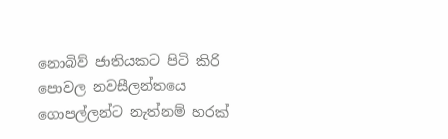නොබිව් ජාතියකට පිටි කිරි පොවල නවසීලන්තයෙ ගොපල්ලන්ට නැත්නම් හරක්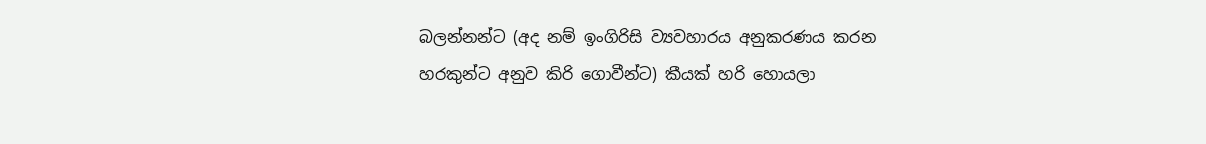බලන්නන්ට (අද නම් ඉංගිරිසි ව්‍යවහාරය අනුකරණය කරන හරකුන්ට අනුව කිරි ගොවීන්ට) කීයක් හරි හොයලා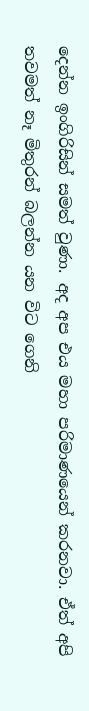දෙන්න ඉංගිරිසින් සමත් වුණා. අද අප එය මහා පරිමාණයෙන් කරනවා. ඒත් අපි තවමත් නෑ මිතුරන් බලන්න යන විට ගෙනි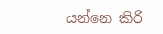යන්නෙ කිරි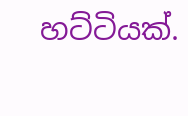හට්ටියක්.